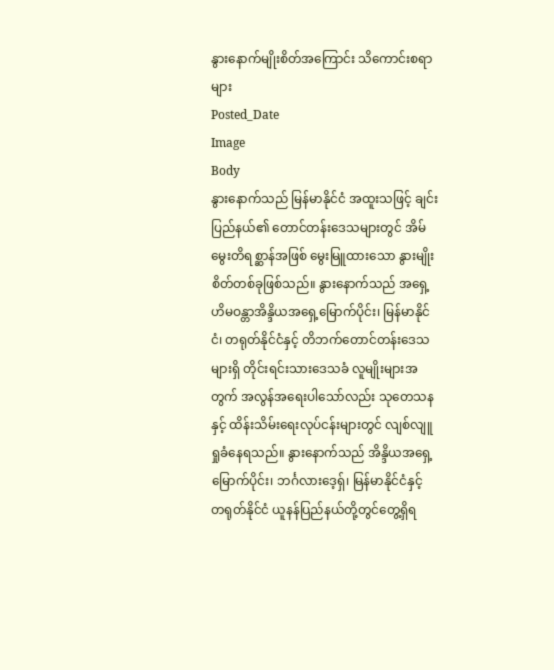နွားနောက်မျိုးစိတ်အကြောင်း သိကောင်းစရာများ
Posted_Date
Image
Body
နွားနောက်သည် မြန်မာနိုင်ငံ အထူးသဖြင့် ချင်းပြည်နယ်၏ တောင်တန်းဒေသများတွင် အိမ်မွေးတိရစ္ဆာန်အဖြစ် မွေးမြူထားသော နွားမျိုးစိတ်တစ်ခုဖြစ်သည်။ နွားနောက်သည် အရှေ့ဟိမဝန္တာအိန္ဒိယအရှေ့မြောက်ပိုင်း၊ မြန်မာနိုင်ငံ၊ တရုတ်နိုင်ငံနှင့် တိဘက်တောင်တန်းဒေသများရှိ တိုင်းရင်းသားဒေသခံ လူမျိုးများအတွက် အလွန်အရေးပါသော်လည်း သုတေသနနှင့် ထိန်းသိမ်းရေးလုပ်ငန်းများတွင် လျစ်လျူရှုခံနေရသည်။ နွားနောက်သည် အိန္ဒိယအရှေ့မြောက်ပိုင်း၊ ဘင်္ဂလားဒေ့ရှ်၊ မြန်မာနိုင်ငံနှင့် တရုတ်နိုင်ငံ ယူနန်ပြည်နယ်တို့တွင်တွေ့ရှိရ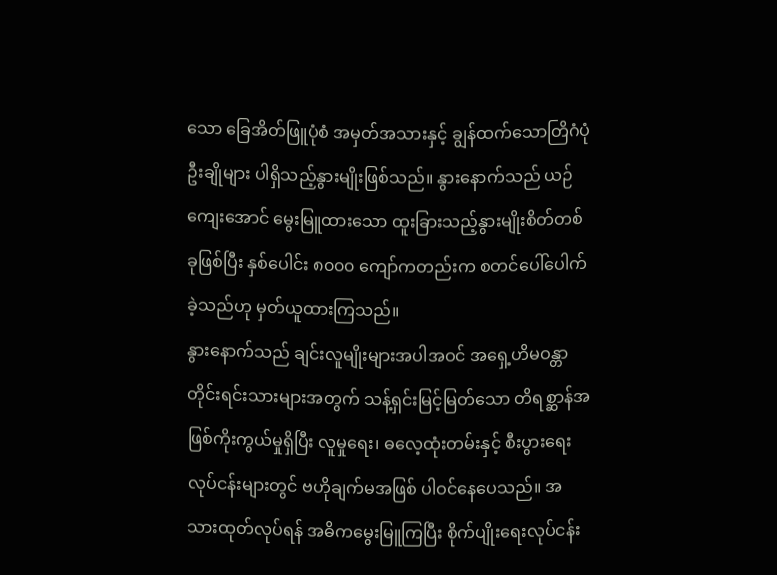သော ခြေအိတ်ဖြူပုံစံ အမှတ်အသားနှင့် ချွန်ထက်သောတြိဂံပုံဦးချိုများ ပါရှိသည့်နွားမျိုးဖြစ်သည်။ နွားနောက်သည် ယဉ်ကျေးအောင် မွေးမြူထားသော ထူးခြားသည့်နွားမျိုးစိတ်တစ်ခုဖြစ်ပြီး နှစ်ပေါင်း ၈၀၀၀ ကျော်ကတည်းက စတင်ပေါ်ပေါက်ခဲ့သည်ဟု မှတ်ယူထားကြသည်။
နွားနောက်သည် ချင်းလူမျိုးများအပါအဝင် အရှေ့ဟိမဝန္တာတိုင်းရင်းသားများအတွက် သန့်ရှင်းမြင့်မြတ်သော တိရစ္ဆာန်အဖြစ်ကိုးကွယ်မှုရှိပြီး လူမှုရေး၊ ဓလေ့ထုံးတမ်းနှင့် စီးပွားရေးလုပ်ငန်းများတွင် ဗဟိုချက်မအဖြစ် ပါဝင်နေပေသည်။ အသားထုတ်လုပ်ရန် အဓိကမွေးမြူကြပြီး စိုက်ပျိုးရေးလုပ်ငန်း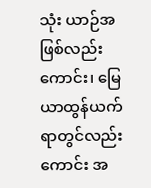သုံး ယာဉ်အဖြစ်လည်းကောင်း၊ မြေယာထွန်ယက်ရာတွင်လည်းကောင်း အ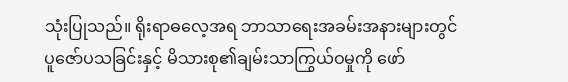သုံးပြုသည်။ ရိုးရာဓလေ့အရ ဘာသာရေးအခမ်းအနားများတွင် ပူဇော်ပသခြင်းနှင့် မိသားစု၏ချမ်းသာကြွယ်ဝမှုကို ဖော်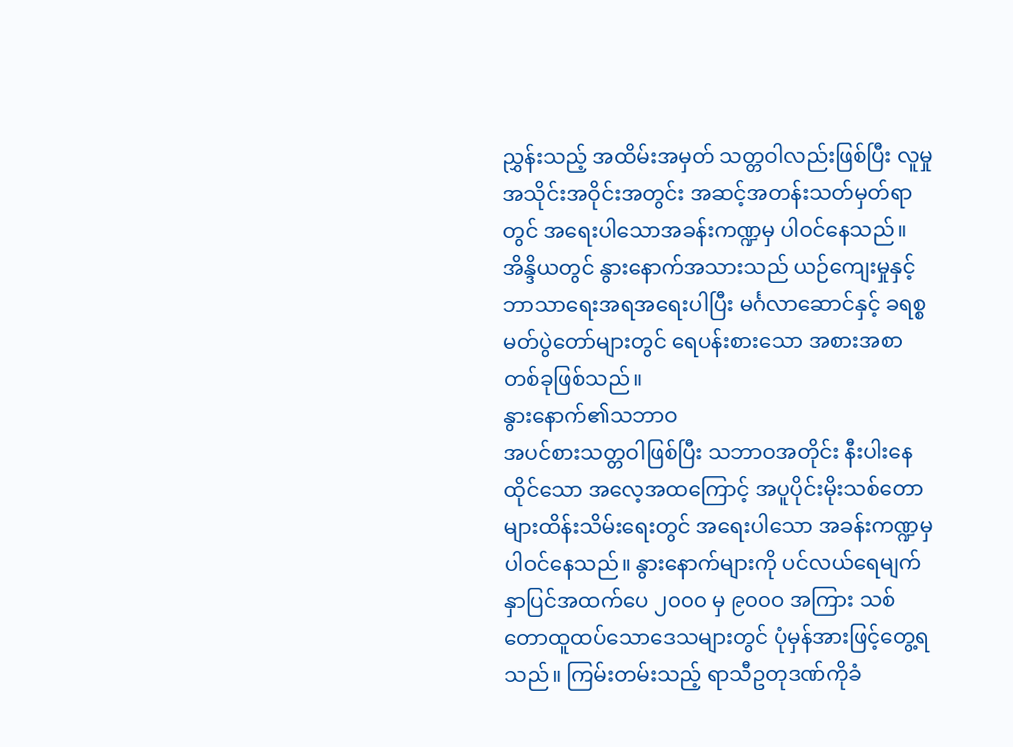ညွှန်းသည့် အထိမ်းအမှတ် သတ္တဝါလည်းဖြစ်ပြီး လူမှုအသိုင်းအဝိုင်းအတွင်း အဆင့်အတန်းသတ်မှတ်ရာတွင် အရေးပါသောအခန်းကဏ္ဍမှ ပါဝင်နေသည်။ အိန္ဒိယတွင် နွားနောက်အသားသည် ယဉ်ကျေးမှုနှင့်ဘာသာရေးအရအရေးပါပြီး မင်္ဂလာဆောင်နှင့် ခရစ္စမတ်ပွဲတော်များတွင် ရေပန်းစားသော အစားအစာတစ်ခုဖြစ်သည်။
နွားနောက်၏သဘာဝ
အပင်စားသတ္တဝါဖြစ်ပြီး သဘာဝအတိုင်း နီးပါးနေထိုင်သော အလေ့အထကြောင့် အပူပိုင်းမိုးသစ်တောများထိန်းသိမ်းရေးတွင် အရေးပါသော အခန်းကဏ္ဍမှ ပါဝင်နေသည်။ နွားနောက်များကို ပင်လယ်ရေမျက်နှာပြင်အထက်ပေ ၂၀၀၀ မှ ၉၀၀ဝ အကြား သစ်တောထူထပ်သောဒေသများတွင် ပုံမှန်အားဖြင့်တွေ့ရသည်။ ကြမ်းတမ်းသည့် ရာသီဥတုဒဏ်ကိုခံ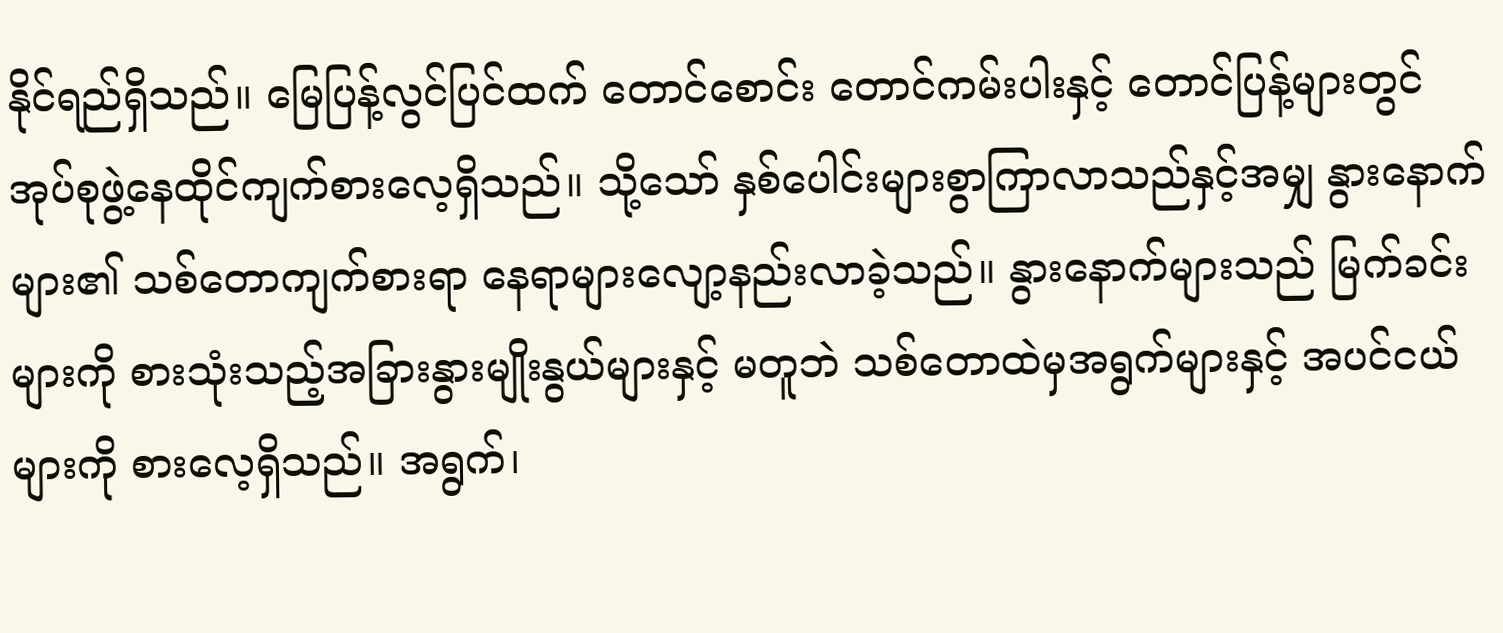နိုင်ရည်ရှိသည်။ မြေပြန့်လွင်ပြင်ထက် တောင်စောင်း တောင်ကမ်းပါးနှင့် တောင်ပြန့်များတွင် အုပ်စုဖွဲ့နေထိုင်ကျက်စားလေ့ရှိသည်။ သို့သော် နှစ်ပေါင်းများစွာကြာလာသည်နှင့်အမျှ နွားနောက်များ၏ သစ်တောကျက်စားရာ နေရာများလျော့နည်းလာခဲ့သည်။ နွားနောက်များသည် မြက်ခင်းများကို စားသုံးသည့်အခြားနွားမျိုးနွယ်များနှင့် မတူဘဲ သစ်တောထဲမှအရွက်များနှင့် အပင်ငယ်များကို စားလေ့ရှိသည်။ အရွက်၊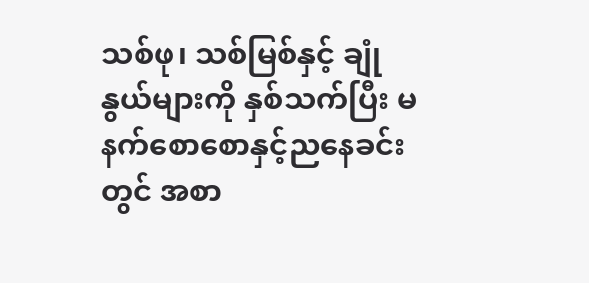သစ်ဖု၊ သစ်မြစ်နှင့် ချုံနွယ်များကို နှစ်သက်ပြီး မနက်စောစောနှင့်ညနေခင်းတွင် အစာ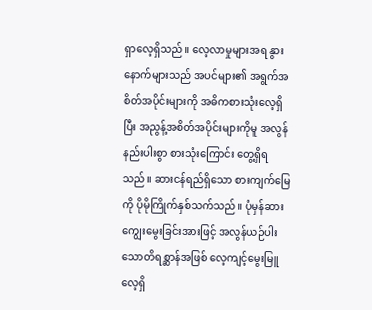ရှာလေ့ရှိသည်။ လေ့လာမှုများအရ နွားနောက်များသည် အပင်များ၏ အရွက်အစိတ်အပိုင်းများကို အဓိကစားသုံးလေ့ရှိပြီး အညွန့်အစိတ်အပိုင်းများကိုမူ အလွန်နည်းပါးစွာ စားသုံးကြောင်း တွေ့ရှိရသည်။ ဆားငန်ရည်ရှိသော စားကျက်မြေကို ပိုမိုကြိုက်နှစ်သက်သည်။ ပုံမှန်ဆားကျွေးမွေးခြင်းအားဖြင့် အလွန်ယဉ်ပါးသောတိရစ္ဆာန်အဖြစ် လေ့ကျင့်မွေးမြူလေ့ရှိ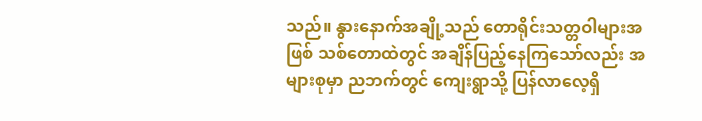သည်။ နွားနောက်အချို့သည် တောရိုင်းသတ္တဝါများအဖြစ် သစ်တောထဲတွင် အချိန်ပြည့်နေကြသော်လည်း အများစုမှာ ညဘက်တွင် ကျေးရွာသို့ ပြန်လာလေ့ရှိ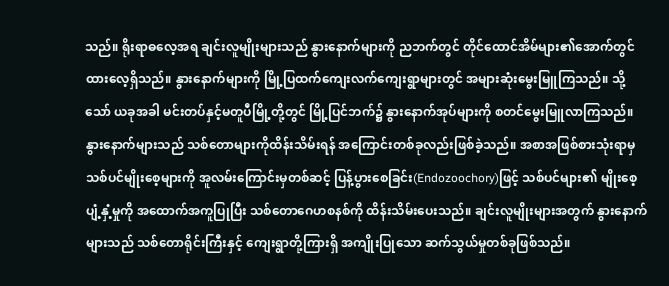သည်။ ရိုးရာဓလေ့အရ ချင်းလူမျိုးများသည် နွားနောက်များကို ညဘက်တွင် တိုင်ထောင်အိမ်များ၏အောက်တွင်ထားလေ့ရှိသည်။ နွားနောက်များကို မြို့ပြထက်ကျေးလက်ကျေးရွာများတွင် အများဆုံးမွေးမြူကြသည်။ သို့သော် ယခုအခါ မင်းတပ်နှင့်မတူပီမြို့တို့တွင် မြို့ပြင်ဘက်၌ နွားနောက်အုပ်များကို စတင်မွေးမြူလာကြသည်။
နွားနောက်များသည် သစ်တောများကိုထိန်းသိမ်းရန် အကြောင်းတစ်ခုလည်းဖြစ်ခဲ့သည်။ အစာအဖြစ်စားသုံးရာမှ သစ်ပင်မျိုးစေ့များကို အူလမ်းကြောင်းမှတစ်ဆင့် ပြန့်ပွားစေခြင်း(Endozoochory)ဖြင့် သစ်ပင်များ၏ မျိုးစေ့ပျံ့နှံ့မှုကို အထောက်အကူပြုပြီး သစ်တောဂေဟစနစ်ကို ထိန်းသိမ်းပေးသည်။ ချင်းလူမျိုးများအတွက် နွားနောက်များသည် သစ်တောရိုင်းကြီးနှင့် ကျေးရွာတို့ကြားရှိ အကျိုးပြုသော ဆက်သွယ်မှုတစ်ခုဖြစ်သည်။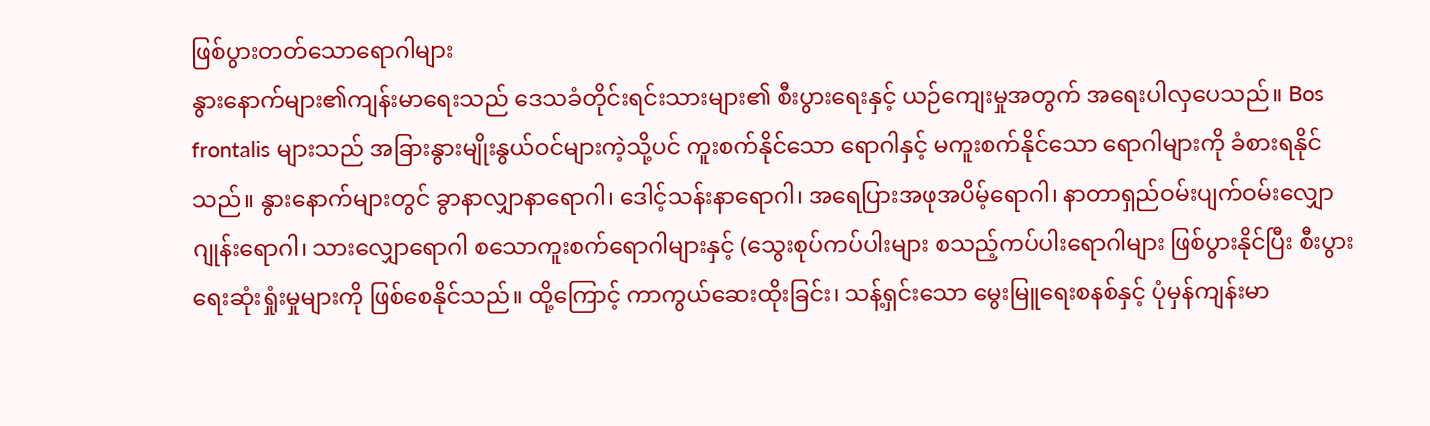ဖြစ်ပွားတတ်သောရောဂါများ
နွားနောက်များ၏ကျန်းမာရေးသည် ဒေသခံတိုင်းရင်းသားများ၏ စီးပွားရေးနှင့် ယဉ်ကျေးမှုအတွက် အရေးပါလှပေသည်။ Bos frontalis များသည် အခြားနွားမျိုးနွယ်ဝင်များကဲ့သို့ပင် ကူးစက်နိုင်သော ရောဂါနှင့် မကူးစက်နိုင်သော ရောဂါများကို ခံစားရနိုင်သည်။ နွားနောက်များတွင် ခွာနာလျှာနာရောဂါ၊ ဒေါင့်သန်းနာရောဂါ၊ အရေပြားအဖုအပိမ့်ရောဂါ၊ နာတာရှည်ဝမ်းပျက်ဝမ်းလျှောဂျုန်းရောဂါ၊ သားလျှောရောဂါ စသောကူးစက်ရောဂါများနှင့် (သွေးစုပ်ကပ်ပါးများ စသည့်ကပ်ပါးရောဂါများ ဖြစ်ပွားနိုင်ပြီး စီးပွားရေးဆုံးရှုံးမှုများကို ဖြစ်စေနိုင်သည်။ ထို့ကြောင့် ကာကွယ်ဆေးထိုးခြင်း၊ သန့်ရှင်းသော မွေးမြူရေးစနစ်နှင့် ပုံမှန်ကျန်းမာ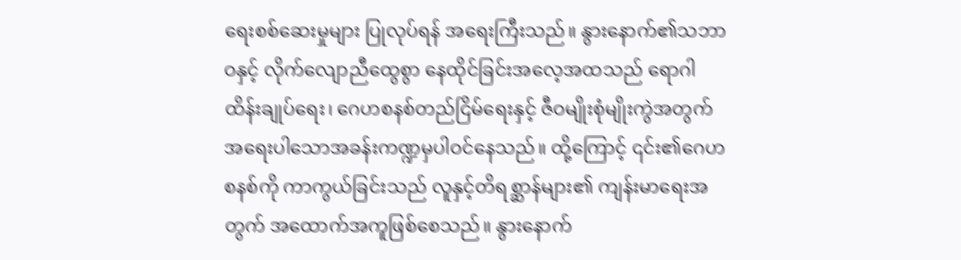ရေးစစ်ဆေးမှုများ ပြုလုပ်ရန် အရေးကြီးသည်။ နွားနောက်၏သဘာဝနှင့် လိုက်လျောညီထွေစွာ နေထိုင်ခြင်းအလေ့အထသည် ရောဂါထိန်းချုပ်ရေး၊ ဂေဟစနစ်တည်ငြိမ်ရေးနှင့် ဇီဝမျိုးစုံမျိုးကွဲအတွက် အရေးပါသောအခန်းကဏ္ဍမှပါဝင်နေသည်။ ထို့ကြောင့် ၎င်း၏ဂေဟစနစ်ကို ကာကွယ်ခြင်းသည် လူနှင့်တိရစ္ဆာန်များ၏ ကျန်းမာရေးအတွက် အထောက်အကူဖြစ်စေသည်။ နွားနောက်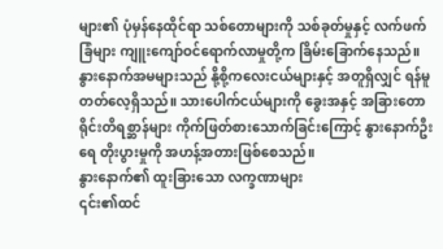များ၏ ပုံမှန်နေထိုင်ရာ သစ်တောများကို သစ်ခုတ်မှုနှင့် လက်ဖက်ခြံများ ကျူးကျော်ဝင်ရောက်လာမှုတို့က ခြိမ်းခြောက်နေသည်။ နွားနောက်အမများသည် နို့စို့ကလေးငယ်များနှင့် အတူရှိလျှင် ရန်မူတတ်လေ့ရှိသည်။ သားပေါက်ငယ်များကို ခွေးအနှင့် အခြားတောရိုင်းတိရစ္ဆာန်များ ကိုက်ဖြတ်စားသောက်ခြင်းကြောင့် နွားနောက်ဦးရေ တိုးပွားမှုကို အဟန့်အတားဖြစ်စေသည်။
နွားနောက်၏ ထူးခြားသော လက္ခဏာများ
၎င်း၏ထင်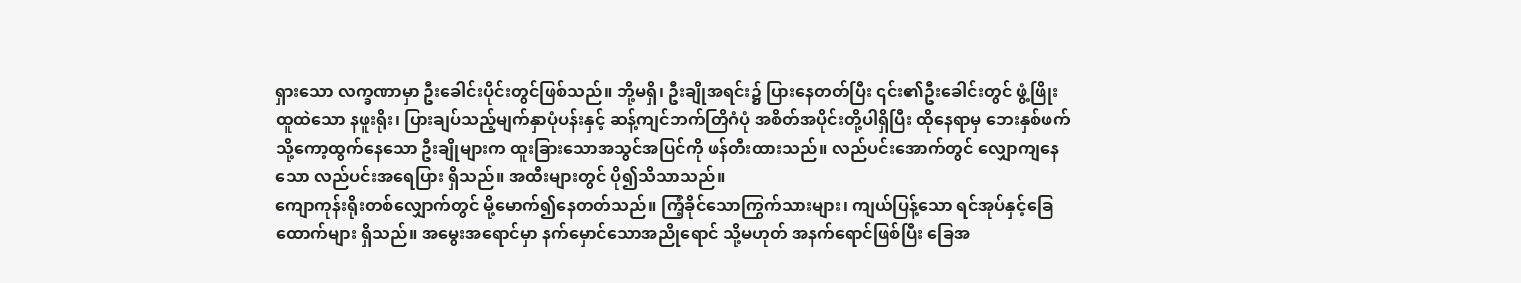ရှားသော လက္ခဏာမှာ ဦးခေါင်းပိုင်းတွင်ဖြစ်သည်။ ဘို့မရှိ၊ ဦးချိုအရင်း၌ ပြားနေတတ်ပြီး ၎င်း၏ဦးခေါင်းတွင် ဖွံ့ဖြိုးထူထဲသော နဖူးရိုး၊ ပြားချပ်သည့်မျက်နှာပုံပန်းနှင့် ဆန့်ကျင်ဘက်တြိဂံပုံ အစိတ်အပိုင်းတို့ပါရှိပြီး ထိုနေရာမှ ဘေးနှစ်ဖက်သို့ကော့ထွက်နေသော ဦးချိုများက ထူးခြားသောအသွင်အပြင်ကို ဖန်တီးထားသည်။ လည်ပင်းအောက်တွင် လျှောကျနေသော လည်ပင်းအရေပြား ရှိသည်။ အထီးများတွင် ပို၍သိသာသည်။
ကျောကုန်းရိုးတစ်လျှောက်တွင် မို့မောက်၍နေတတ်သည်။ ကြံ့ခိုင်သောကြွက်သားများ၊ ကျယ်ပြန့်သော ရင်အုပ်နှင့်ခြေထောက်များ ရှိသည်။ အမွေးအရောင်မှာ နက်မှောင်သောအညိုရောင် သို့မဟုတ် အနက်ရောင်ဖြစ်ပြီး ခြေအ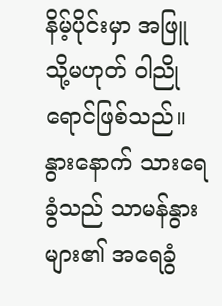နိမ့်ပိုင်းမှာ အဖြူ သို့မဟုတ် ဝါညိုရောင်ဖြစ်သည်။ နွားနောက် သားရေခွံသည် သာမန်နွားများ၏ အရေခွံ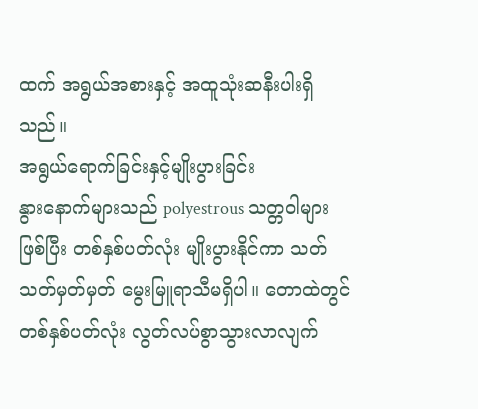ထက် အရွယ်အစားနှင့် အထူသုံးဆနီးပါးရှိသည်။
အရွယ်ရောက်ခြင်းနှင့်မျိုးပွားခြင်း
နွားနောက်များသည် polyestrous သတ္တဝါများဖြစ်ပြီး တစ်နှစ်ပတ်လုံး မျိုးပွားနိုင်ကာ သတ်သတ်မှတ်မှတ် မွေးမြူရာသီမရှိပါ။ တောထဲတွင် တစ်နှစ်ပတ်လုံး လွတ်လပ်စွာသွားလာလျက်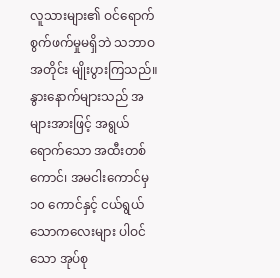လူသားများ၏ ဝင်ရောက်စွက်ဖက်မှုမရှိဘဲ သဘာဝအတိုင်း မျိုးပွားကြသည်။ နွားနောက်များသည် အများအားဖြင့် အရွယ်ရောက်သော အထီးတစ်ကောင်၊ အမငါးကောင်မှ ၁၀ ကောင်နှင့် ငယ်ရွယ်သောကလေးများ ပါဝင်သော အုပ်စု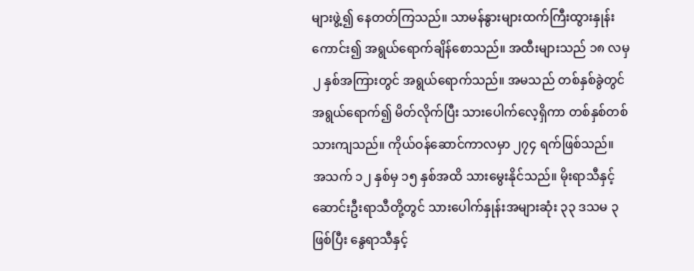များဖွဲ့၍ နေတတ်ကြသည်။ သာမန်နွားများထက်ကြီးထွားနှုန်းကောင်း၍ အရွယ်ရောက်ချိန်စောသည်။ အထီးများသည် ၁၈ လမှ ၂ နှစ်အကြားတွင် အရွယ်ရောက်သည်။ အမသည် တစ်နှစ်ခွဲတွင် အရွယ်ရောက်၍ မိတ်လိုက်ပြီး သားပေါက်လေ့ရှိကာ တစ်နှစ်တစ်သားကျသည်။ ကိုယ်ဝန်ဆောင်ကာလမှာ ၂၇၄ ရက်ဖြစ်သည်။
အသက် ၁၂ နှစ်မှ ၁၅ နှစ်အထိ သားမွေးနိုင်သည်။ မိုးရာသီနှင့်ဆောင်းဦးရာသီတို့တွင် သားပေါက်နှုန်းအများဆုံး ၃၃ ဒသမ ၃ ဖြစ်ပြီး နွေရာသီနှင့်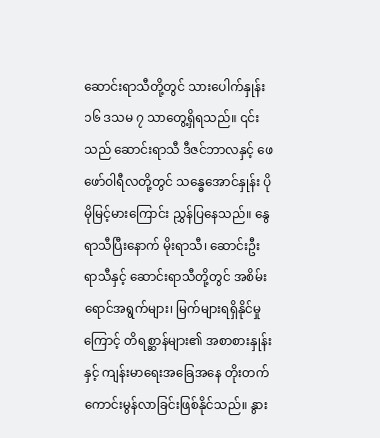ဆောင်းရာသီတို့တွင် သားပေါက်နှုန်း ၁၆ ဒသမ ၇ သာတွေ့ရှိရသည်။ ၎င်းသည် ဆောင်းရာသီ ဒီဇင်ဘာလနှင့် ဖေဖော်ဝါရီလတို့တွင် သန္ဓေအောင်နှုန်း ပိုမိုမြင့်မားကြောင်း ညွှန်ပြနေသည်။ နွေရာသီပြီးနောက် မိုးရာသီ၊ ဆောင်းဦးရာသီနှင့် ဆောင်းရာသီတို့တွင် အစိမ်းရောင်အရွက်များ၊ မြက်များရရှိနိုင်မှုကြောင့် တိရစ္ဆာန်များ၏ အစာစားနှုန်းနှင့် ကျန်းမာရေးအခြေအနေ တိုးတက်ကောင်းမွန်လာခြင်းဖြစ်နိုင်သည်။ နွား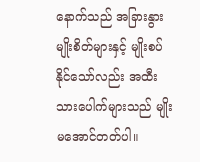နောက်သည် အခြားနွားမျိုးစိတ်များနှင့် မျိုးစပ်နိုင်သော်လည်း အထီးသားပေါက်များသည် မျိုးမအောင်တတ်ပါ။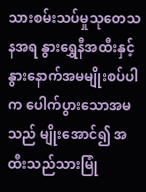သားစမ်းသပ်မှုသုတေသနအရ နွားရွှေနီအထီးနှင့် နွားနောက်အမမျိုးစပ်ပါက ပေါက်ပွားသောအမသည် မျိုးအောင်၍ အထီးသည်သားမြုံ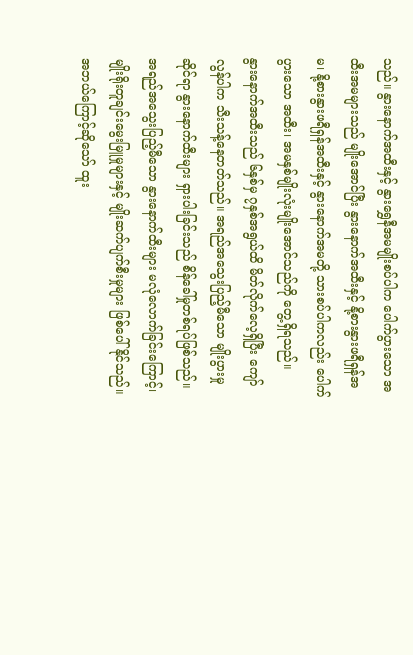သည်။ နွားနောက်အထီးနှင့် နွားရွှေနီအမမျိုးစပ်ပါက ပေါက်ပွားသော အထီးအမများသည် မျိုးအောင်ပြီး နွားနောက်အထီးနှင့် နို့စားနွားဖရီရှန်အမ၊ နို့စားနွားဖရီရှန်အထီးနှင့် နွားနောက်အမတို့ သားစပ်ပါကလည်း ပေါက်ပွားသော အထီး၊ အမနှစ်မျိုးလုံးမျိုးအောင်သည်ကို တွေ့ရှိရသည်။
နွားနောက်အထီးသည် ၆နှစ်မှ ၇နှစ်အရွယ်ထိ မိတ်လိုက်လေ့ရှိပြီး ကျော်လွန်ပါက သီးသန့်နေတတ်သည်။ အရည်အသွေးပြည့်မီသော မျိုးပွားမှုဆိုင်ရာ နွားနောက်ထီးများ ရှားပါးခြင်းသည် စိန်ခေါ်မှုတစ်ရပ်ဖြစ်သည်။ အရည်အသွေးပြည့်မီသော နွားနောက်ထီးများ မလုံလောက်ခြင်းကြောင့်၊ မျိုးရိုးတူချင်းမွေးမြူမှုများနှင့် မျိုးဆက်ပျက်စီးမှုများ ဖြစ်ပေါ်နိုင်သည်။ အဘယ်ကြောင့်ဆိုသော် ထူး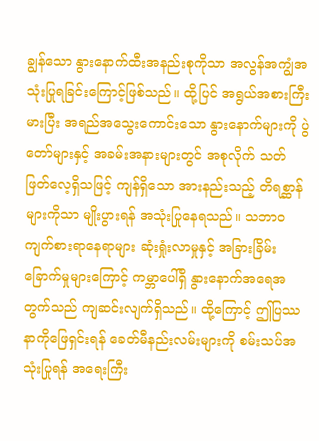ချွန်သော နွားနောက်ထီးအနည်းစုကိုသာ အလွန်အကျွံအသုံးပြုရခြင်းကြောင့်ဖြစ်သည်။ ထို့ပြင် အရွယ်အစားကြီးမားပြီး အရည်အသွေးကောင်းသော နွားနောက်များကို ပွဲတော်များနှင့် အခမ်းအနားများတွင် အစုလိုက် သတ်ဖြတ်လေ့ရှိသဖြင့် ကျန်ရှိသော အားနည်းသည့် တိရစ္ဆာန်များကိုသာ မျိုးပွားရန် အသုံးပြုနေရသည်။ သဘာဝကျက်စားရာနေရာများ ဆုံးရှုံးလာမှုနှင့် အခြားခြိမ်းခြောက်မှုများကြောင့် ကမ္ဘာပေါ်ရှိ နွားနောက်အရေအတွက်သည် ကျဆင်းလျက်ရှိသည်။ ထို့ကြောင့် ဤပြဿနာကိုဖြေရှင်းရန် ခေတ်မီနည်းလမ်းများကို စမ်းသပ်အသုံးပြုရန် အရေးကြီး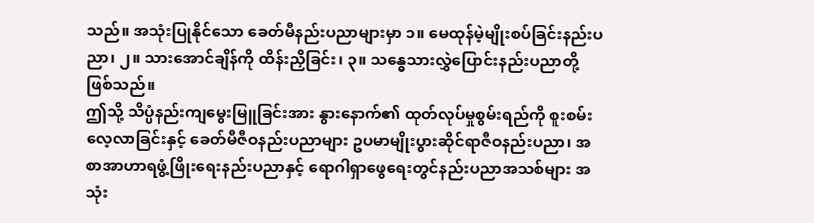သည်။ အသုံးပြုနိုင်သော ခေတ်မီနည်းပညာများမှာ ၁။ မေထုန်မဲ့မျိုးစပ်ခြင်းနည်းပညာ၊ ၂။ သားအောင်ချိန်ကို ထိန်းညှိခြင်း၊ ၃။ သန္ဓေသားလွှဲပြောင်းနည်းပညာတို့ဖြစ်သည်။
ဤသို့ သိပ္ပံနည်းကျမွေးမြူခြင်းအား နွားနောက်၏ ထုတ်လုပ်မှုစွမ်းရည်ကို စူးစမ်းလေ့လာခြင်းနှင့် ခေတ်မီဇီဝနည်းပညာများ ဥပမာမျိုးပွားဆိုင်ရာဇီဝနည်းပညာ၊ အစာအာဟာရဖွံ့ဖြိုးရေးနည်းပညာနှင့် ရောဂါရှာဖွေရေးတွင်နည်းပညာအသစ်များ အသုံး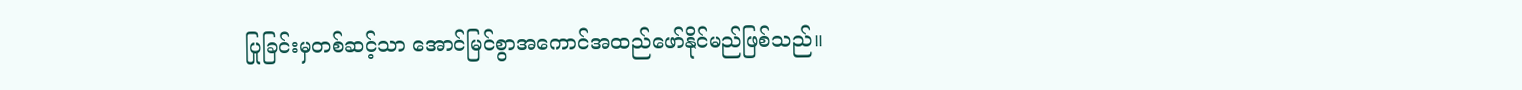ပြုခြင်းမှတစ်ဆင့်သာ အောင်မြင်စွာအကောင်အထည်ဖော်နိုင်မည်ဖြစ်သည်။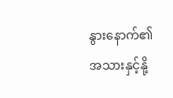နွားနောက်၏အသားနှင့်နို့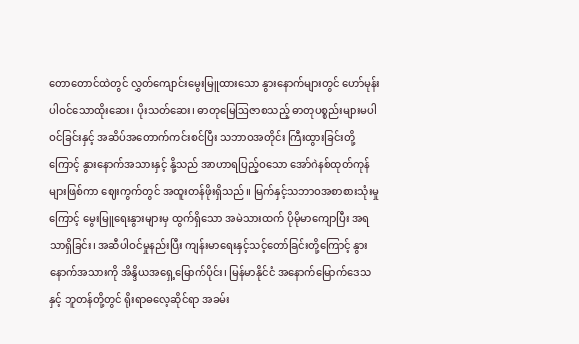တောတောင်ထဲတွင် လွှတ်ကျောင်းမွေးမြူထားသော နွားနောက်များတွင် ဟော်မုန်းပါဝင်သောထိုးဆေး၊ ပိုးသတ်ဆေး၊ ဓာတုမြေဩဇာစသည့် ဓာတုပစ္စည်းများမပါဝင်ခြင်းနှင့် အဆိပ်အတောက်ကင်းစင်ပြီး သဘာဝအတိုင်း ကြီးထွားခြင်းတို့ကြောင့် နွားနောက်အသားနှင့် နို့သည် အာဟာရပြည့်ဝသော အော်ဂဲနစ်ထုတ်ကုန်များဖြစ်ကာ ဈေးကွက်တွင် အထူးတန်ဖိုးရှိသည်။ မြက်နှင့်သဘာဝအစာစားသုံးမှုကြောင့် မွေးမြူရေးနွားများမှ ထွက်ရှိသော အမဲသားထက် ပိုမိုမာကျောပြီး အရသာရှိခြင်း၊ အဆီပါဝင်မှုနည်းပြီး ကျန်းမာရေးနှင့်သင့်တော်ခြင်းတို့ကြောင့် နွားနောက်အသားကို အိန္ဒိယအရှေ့မြောက်ပိုင်း၊ မြန်မာနိုင်ငံ အနောက်မြောက်ဒေသနှင့် ဘူတန်တို့တွင် ရိုးရာဓလေ့ဆိုင်ရာ အခမ်း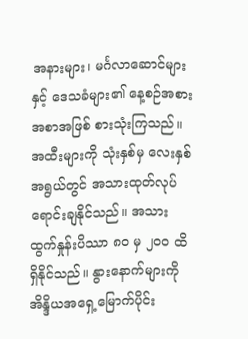အနားများ၊ မင်္ဂလာဆောင်များနှင့် ဒေသခံများ၏ နေ့စဉ်အစားအစာအဖြစ် စားသုံးကြသည်။ အထီးများကို သုံးနှစ်မှ လေးနှစ်အရွယ်တွင် အသားထုတ်လုပ်ရောင်းချနိုင်သည်။ အသားထွက်နှုန်းပိဿာ ၈၀ မှ ၂၀၀ ထိရှိနိုင်သည်။ နွားနောက်များကို အိန္ဒိယအရှေ့မြောက်ပိုင်း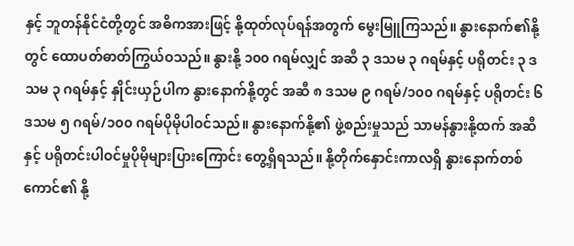နှင့် ဘူတန်နိုင်ငံတို့တွင် အဓိကအားဖြင့် နို့ထုတ်လုပ်ရန်အတွက် မွေးမြူကြသည်။ နွားနောက်၏နို့တွင် ထောပတ်ဓာတ်ကြွယ်ဝသည်။ နွားနို့ ၁၀၀ ဂရမ်လျှင် အဆီ ၃ ဒသမ ၃ ဂရမ်နှင့် ပရိုတင်း ၃ ဒသမ ၃ ဂရမ်နှင့် နှိုင်းယှဉ်ပါက နွားနောက်နို့တွင် အဆီ ၈ ဒသမ ၉ ဂရမ်/၁၀၀ ဂရမ်နှင့် ပရိုတင်း ၆ ဒသမ ၅ ဂရမ်/၁၀၀ ဂရမ်ပိုမိုပါဝင်သည်။ နွားနောက်နို့၏ ဖွဲ့စည်းမှုသည် သာမန်နွားနို့ထက် အဆီနှင့် ပရိုတင်းပါဝင်မှုပိုမိုများပြားကြောင်း တွေ့ရှိရသည်။ နို့တိုက်နှောင်းကာလရှိ နွားနောက်တစ်ကောင်၏ နို့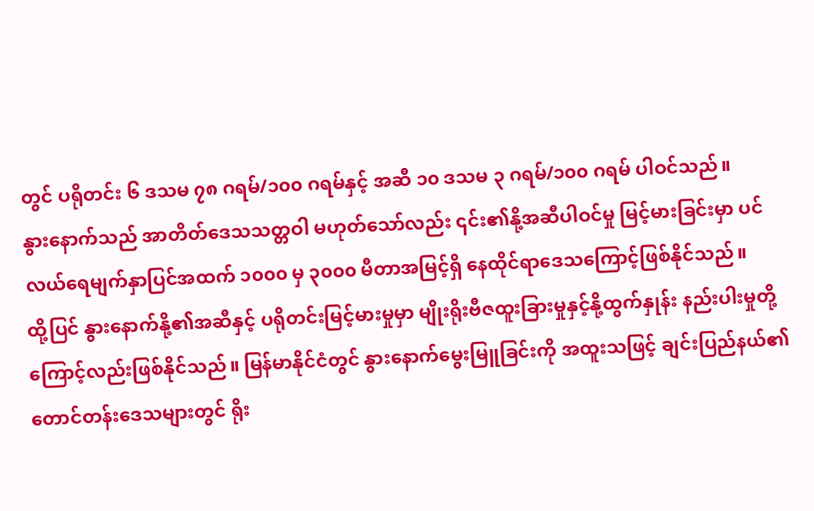တွင် ပရိုတင်း ၆ ဒသမ ၇၈ ဂရမ်/၁၀၀ ဂရမ်နှင့် အဆီ ၁၀ ဒသမ ၃ ဂရမ်/၁၀၀ ဂရမ် ပါဝင်သည်။
နွားနောက်သည် အာတိတ်ဒေသသတ္တဝါ မဟုတ်သော်လည်း ၎င်း၏နို့အဆီပါဝင်မှု မြင့်မားခြင်းမှာ ပင်လယ်ရေမျက်နှာပြင်အထက် ၁၀၀၀ မှ ၃၀၀၀ မီတာအမြင့်ရှိ နေထိုင်ရာဒေသကြောင့်ဖြစ်နိုင်သည်။
ထို့ပြင် နွားနောက်နို့၏အဆီနှင့် ပရိုတင်းမြင့်မားမှုမှာ မျိုးရိုးဗီဇထူးခြားမှုနှင့်နို့ထွက်နှုန်း နည်းပါးမှုတို့ကြောင့်လည်းဖြစ်နိုင်သည်။ မြန်မာနိုင်ငံတွင် နွားနောက်မွေးမြူခြင်းကို အထူးသဖြင့် ချင်းပြည်နယ်၏ တောင်တန်းဒေသများတွင် ရိုး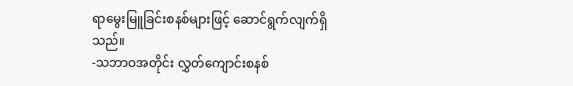ရာမွေးမြူခြင်းစနစ်များဖြင့် ဆောင်ရွက်လျက်ရှိသည်။
-သဘာဝအတိုင်း လွှတ်ကျောင်းစနစ်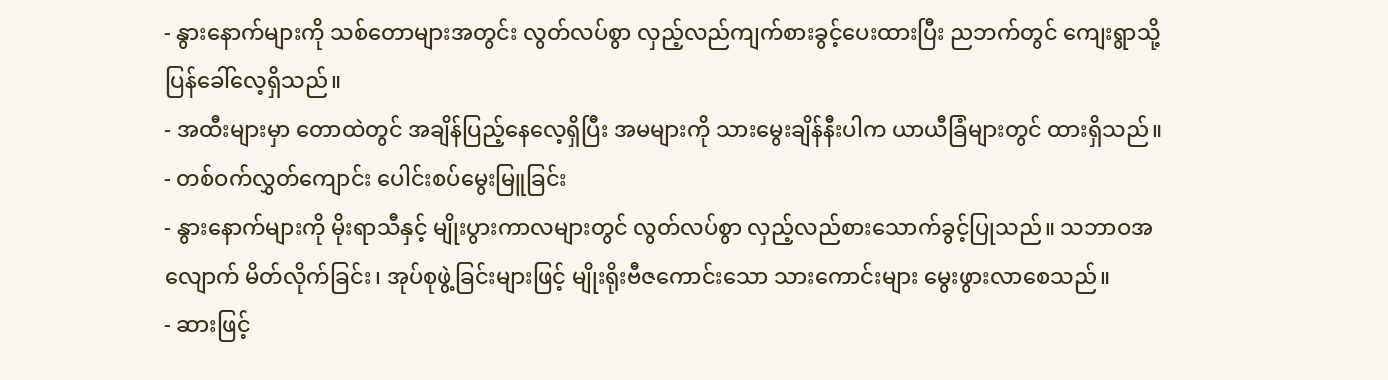- နွားနောက်များကို သစ်တောများအတွင်း လွတ်လပ်စွာ လှည့်လည်ကျက်စားခွင့်ပေးထားပြီး ညဘက်တွင် ကျေးရွာသို့ ပြန်ခေါ်လေ့ရှိသည်။
- အထီးများမှာ တောထဲတွင် အချိန်ပြည့်နေလေ့ရှိပြီး အမများကို သားမွေးချိန်နီးပါက ယာယီခြံများတွင် ထားရှိသည်။
- တစ်ဝက်လွှတ်ကျောင်း ပေါင်းစပ်မွေးမြူခြင်း
- နွားနောက်များကို မိုးရာသီနှင့် မျိုးပွားကာလများတွင် လွတ်လပ်စွာ လှည့်လည်စားသောက်ခွင့်ပြုသည်။ သဘာဝအလျောက် မိတ်လိုက်ခြင်း၊ အုပ်စုဖွဲ့ခြင်းများဖြင့် မျိုးရိုးဗီဇကောင်းသော သားကောင်းများ မွေးဖွားလာစေသည်။
- ဆားဖြင့်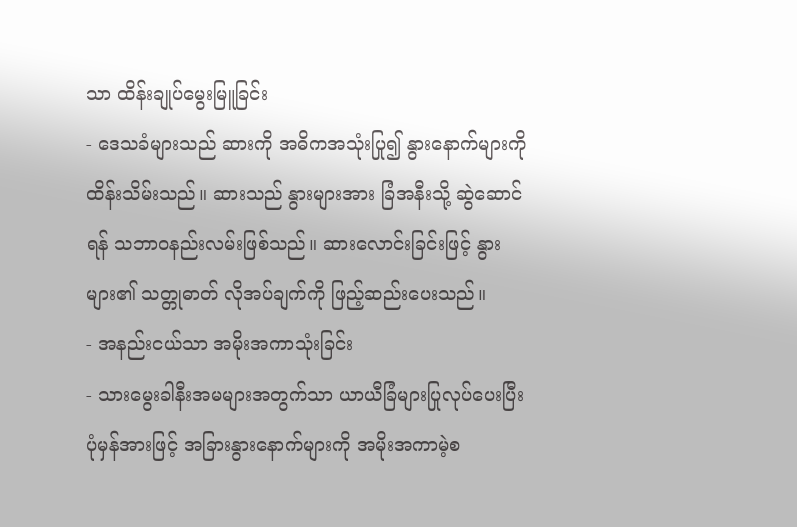သာ ထိန်းချုပ်မွေးမြူခြင်း
- ဒေသခံများသည် ဆားကို အဓိကအသုံးပြု၍ နွားနောက်များကို ထိန်းသိမ်းသည်။ ဆားသည် နွားများအား ခြံအနီးသို့ ဆွဲဆောင်ရန် သဘာဝနည်းလမ်းဖြစ်သည်။ ဆားလောင်းခြင်းဖြင့် နွားများ၏ သတ္တုဓာတ် လိုအပ်ချက်ကို ဖြည့်ဆည်းပေးသည်။
- အနည်းငယ်သာ အမိုးအကာသုံးခြင်း
- သားမွေးခါနီးအမများအတွက်သာ ယာယီခြံများပြုလုပ်ပေးပြီး ပုံမှန်အားဖြင့် အခြားနွားနောက်များကို အမိုးအကာမဲ့စ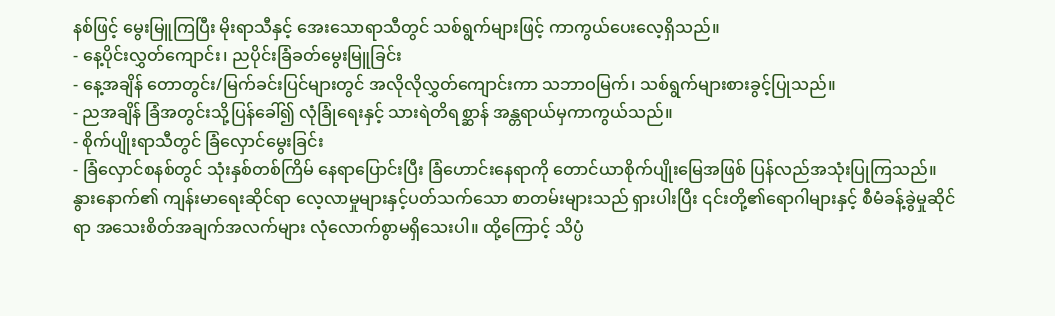နစ်ဖြင့် မွေးမြူကြပြီး မိုးရာသီနှင့် အေးသောရာသီတွင် သစ်ရွက်များဖြင့် ကာကွယ်ပေးလေ့ရှိသည်။
- နေ့ပိုင်းလွှတ်ကျောင်း၊ ညပိုင်းခြံခတ်မွေးမြူခြင်း
- နေ့အချိန် တောတွင်း/မြက်ခင်းပြင်များတွင် အလိုလိုလွှတ်ကျောင်းကာ သဘာဝမြက်၊ သစ်ရွက်များစားခွင့်ပြုသည်။
- ညအချိန် ခြံအတွင်းသို့ပြန်ခေါ်၍ လုံခြုံရေးနှင့် သားရဲတိရစ္ဆာန် အန္တရာယ်မှကာကွယ်သည်။
- စိုက်ပျိုးရာသီတွင် ခြံလှောင်မွေးခြင်း
- ခြံလှောင်စနစ်တွင် သုံးနှစ်တစ်ကြိမ် နေရာပြောင်းပြီး ခြံဟောင်းနေရာကို တောင်ယာစိုက်ပျိုးမြေအဖြစ် ပြန်လည်အသုံးပြုကြသည်။
နွားနောက်၏ ကျန်းမာရေးဆိုင်ရာ လေ့လာမှုများနှင့်ပတ်သက်သော စာတမ်းများသည် ရှားပါးပြီး ၎င်းတို့၏ရောဂါများနှင့် စီမံခန့်ခွဲမှုဆိုင်ရာ အသေးစိတ်အချက်အလက်များ လုံလောက်စွာမရှိသေးပါ။ ထို့ကြောင့် သိပ္ပံ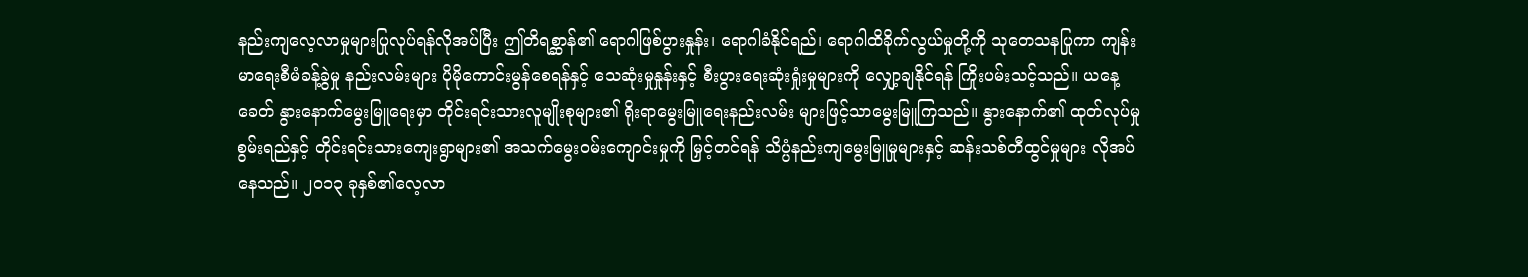နည်းကျလေ့လာမှုများပြုလုပ်ရန်လိုအပ်ပြီး ဤတိရစ္ဆာန်၏ ရောဂါဖြစ်ပွားနှုန်း၊ ရောဂါခံနိုင်ရည်၊ ရောဂါထိခိုက်လွယ်မှုတို့ကို သုတေသနပြုကာ ကျန်းမာရေးစီမံခန့်ခွဲမှု နည်းလမ်းများ ပိုမိုကောင်းမွန်စေရန်နှင့် သေဆုံးမှုနှုန်းနှင့် စီးပွားရေးဆုံးရှုံးမှုများကို လျှော့ချနိုင်ရန် ကြိုးပမ်းသင့်သည်။ ယနေ့ခေတ် နွားနောက်မွေးမြူရေးမှာ တိုင်းရင်းသားလူမျိုးစုများ၏ ရိုးရာမွေးမြူရေးနည်းလမ်း များဖြင့်သာမွေးမြူကြသည်။ နွားနောက်၏ ထုတ်လုပ်မှုစွမ်းရည်နှင့် တိုင်းရင်းသားကျေးရွာများ၏ အသက်မွေးဝမ်းကျောင်းမှုကို မြှင့်တင်ရန် သိပ္ပံနည်းကျမွေးမြူမှုများနှင့် ဆန်းသစ်တီထွင်မှုများ လိုအပ်နေသည်။ ၂၀၁၃ ခုနှစ်၏လေ့လာ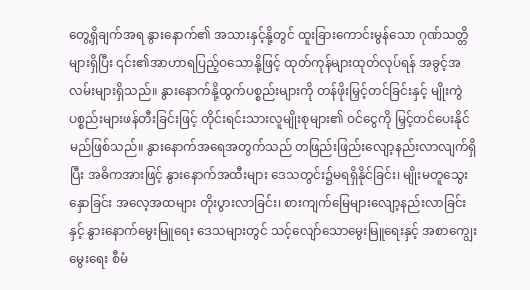တွေ့ရှိချက်အရ နွားနောက်၏ အသားနှင့်နို့တွင် ထူးခြားကောင်းမွန်သော ဂုဏ်သတ္တိများရှိပြီး ၎င်း၏အာဟာရပြည့်ဝသောနို့ဖြင့် ထုတ်ကုန်များထုတ်လုပ်ရန် အခွင့်အလမ်းများရှိသည်။ နွားနောက်နို့ထွက်ပစ္စည်းများကို တန်ဖိုးမြှင့်တင်ခြင်းနှင့် မျိုးကွဲပစ္စည်းများဖန်တီးခြင်းဖြင့် တိုင်းရင်းသားလူမျိုးစုများ၏ ဝင်ငွေကို မြှင့်တင်ပေးနိုင်မည်ဖြစ်သည်။ နွားနောက်အရေအတွက်သည် တဖြည်းဖြည်းလျော့နည်းလာလျက်ရှိပြီး အဓိကအားဖြင့် နွားနောက်အထီးများ ဒေသတွင်း၌မရရှိနိုင်ခြင်း၊ မျိုးမတူသွေးနှောခြင်း အလေ့အထများ တိုးပွားလာခြင်း၊ စားကျက်မြေများလျော့နည်းလာခြင်းနှင့် နွားနောက်မွေးမြူရေး ဒေသများတွင် သင့်လျော်သောမွေးမြူရေးနှင့် အစာကျွေးမွေးရေး စီမံ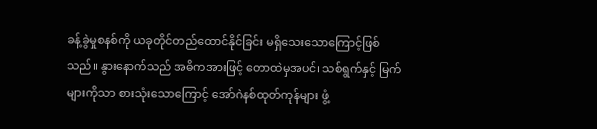ခန့်ခွဲမှုစနစ်ကို ယခုတိုင်တည်ထောင်နိုင်ခြင်း မရှိသေးသောကြောင့်ဖြစ်သည်။ နွားနောက်သည် အဓိကအားဖြင့် တောထဲမှအပင်၊ သစ်ရွက်နှင့် မြက်များကိုသာ စားသုံးသောကြောင့် အော်ဂဲနစ်ထုတ်ကုန်များ ဖွံ့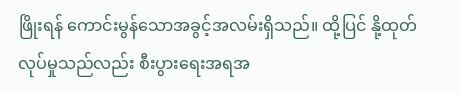ဖြိုးရန် ကောင်းမွန်သောအခွင့်အလမ်းရှိသည်။ ထို့ပြင် နို့ထုတ်လုပ်မှုသည်လည်း စီးပွားရေးအရအ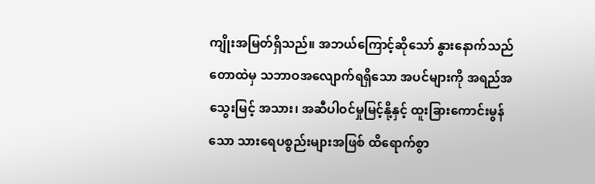ကျိုးအမြတ်ရှိသည်။ အဘယ်ကြောင့်ဆိုသော် နွားနောက်သည် တောထဲမှ သဘာဝအလျောက်ရရှိသော အပင်များကို အရည်အသွေးမြင့် အသား၊ အဆီပါဝင်မှုမြင့်နို့နှင့် ထူးခြားကောင်းမွန်သော သားရေပစ္စည်းများအဖြစ် ထိရောက်စွာ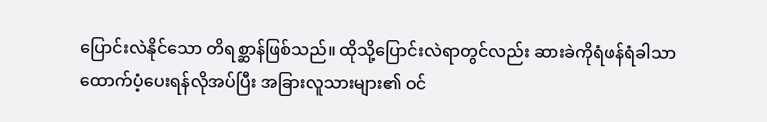ပြောင်းလဲနိုင်သော တိရစ္ဆာန်ဖြစ်သည်။ ထိုသို့ပြောင်းလဲရာတွင်လည်း ဆားခဲကိုရံဖန်ရံခါသာ ထောက်ပံ့ပေးရန်လိုအပ်ပြီး အခြားလူသားများ၏ ဝင်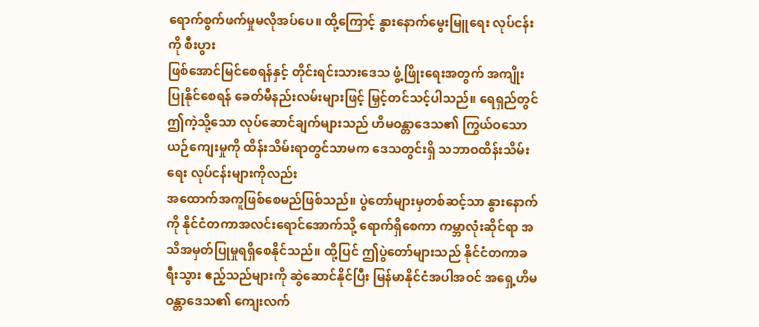ရောက်စွက်ဖက်မှုမလိုအပ်ပေ။ ထို့ကြောင့် နွားနောက်မွေးမြူရေး လုပ်ငန်းကို စီးပွား
ဖြစ်အောင်မြင်စေရန်နှင့် တိုင်းရင်းသားဒေသ ဖွံ့ဖြိုးရေးအတွက် အကျိုးပြုနိုင်စေရန် ခေတ်မီနည်းလမ်းများဖြင့် မြှင့်တင်သင့်ပါသည်။ ရေရှည်တွင် ဤကဲ့သို့သော လုပ်ဆောင်ချက်များသည် ဟိမဝန္တာဒေသ၏ ကြွယ်ဝသောယဉ်ကျေးမှုကို ထိန်းသိမ်းရာတွင်သာမက ဒေသတွင်းရှိ သဘာဝထိန်းသိမ်းရေး လုပ်ငန်းများကိုလည်း
အထောက်အကူဖြစ်စေမည်ဖြစ်သည်။ ပွဲတော်များမှတစ်ဆင့်သာ နွားနောက်ကို နိုင်ငံတကာအလင်းရောင်အောက်သို့ ရောက်ရှိစေကာ ကမ္ဘာလုံးဆိုင်ရာ အသိအမှတ်ပြုမှုရရှိစေနိုင်သည်။ ထို့ပြင် ဤပွဲတော်များသည် နိုင်ငံတကာခရီးသွား ဧည့်သည်များကို ဆွဲဆောင်နိုင်ပြီး မြန်မာနိုင်ငံအပါအဝင် အရှေ့ဟိမဝန္တာဒေသ၏ ကျေးလက်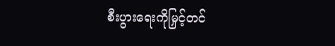စီးပွားရေးကိုမြှင့်တင်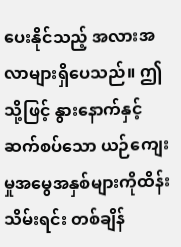ပေးနိုင်သည့် အလားအလာများရှိပေသည်။ ဤသို့ဖြင့် နွားနောက်နှင့်ဆက်စပ်သော ယဉ်ကျေးမှုအမွေအနှစ်များကိုထိန်းသိမ်းရင်း တစ်ချိန်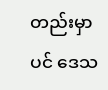တည်းမှာပင် ဒေသ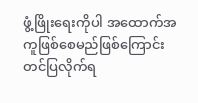ဖွံ့ဖြိုးရေးကိုပါ အထောက်အကူဖြစ်စေမည်ဖြစ်ကြောင်း တင်ပြလိုက်ရ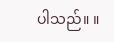ပါသည်။ ။